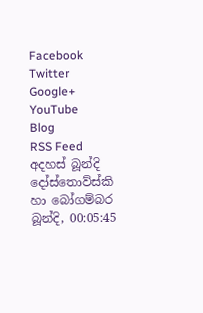Facebook
Twitter
Google+
YouTube
Blog
RSS Feed
අදහස් බූන්දි
දෝස්තොව්ස්කි හා බෝගම්බර
බූන්දි, 00:05:45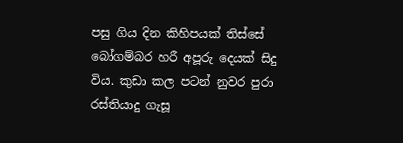පසු ගිය දින කිහිපයක් තිස්සේ බෝගම්බර හරී අපූරු දෙයක් සිදු විය. කුඩා කල පටන් නුවර පුරා රස්තියාදු ගැසූ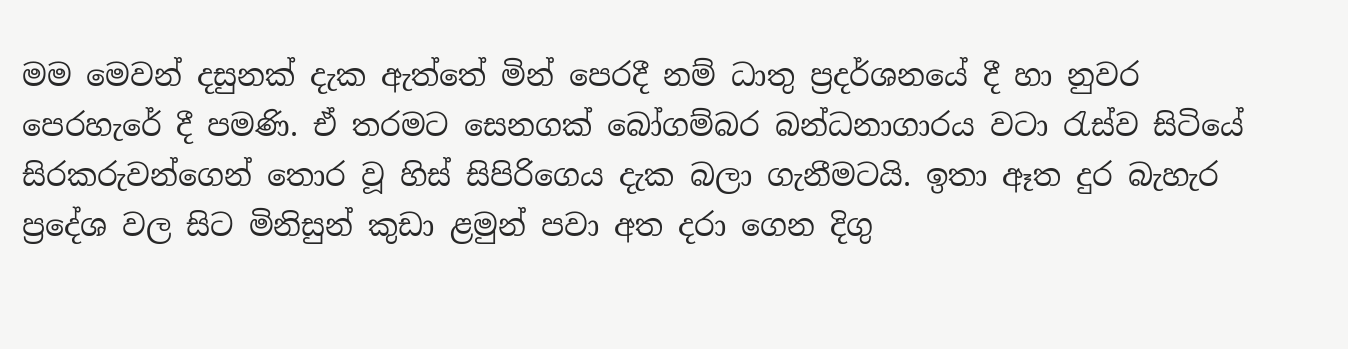මම මෙවන් දසුනක් දැක ඇත්තේ මින් පෙරදී නම් ධාතු ප්‍රදර්ශනයේ දී හා නුවර පෙරහැරේ දී පමණි. ඒ තරමට සෙනගක් බෝගම්බර බන්ධනාගාරය වටා රැස්ව සිටියේ සිරකරුවන්ගෙන් තොර වූ හිස් සිපිරිගෙය දැක බලා ගැනීමටයි. ඉතා ඈත දුර බැහැර ප්‍රදේශ වල සිට මිනිසුන් කුඩා ළමුන් පවා අත දරා ගෙන දිගු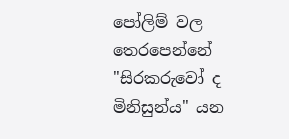පෝලිම් වල තෙරපෙන්නේ "සිරකරුවෝ ද මිනිසුන්ය" යන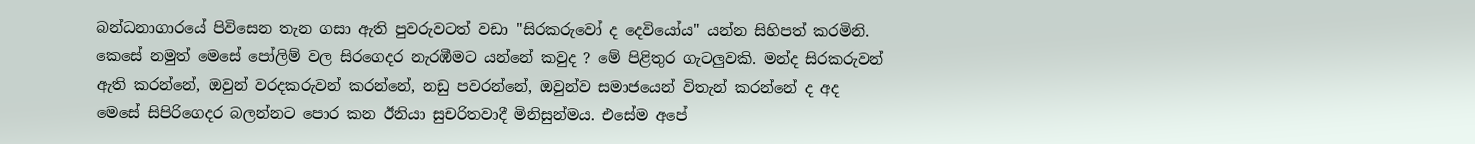බන්ධනාගාරයේ පිවිසෙන තැන ගසා ඇති පුවරුවටත් වඩා "සිරකරුවෝ ද දෙවියෝය" යන්න සිහිපත් කරමිනි. කෙසේ නමුත් මෙසේ පෝලිම් වල සිරගෙදර නැරඹීමට යන්නේ කවුද ? මේ පිළිතුර ගැටලුවකි. මන්ද සිරකරුවන් ඇති කරන්නේ, ඔවුන් වරදකරුවන් කරන්නේ, නඩු පවරන්නේ, ඔවුන්ව සමාජයෙන් විතැන් කරන්නේ ද අද මෙසේ සිපිරිගෙදර බලන්නට පොර කන ඊනියා සුචරිතවාදී මිනිසුන්මය. එසේම අපේ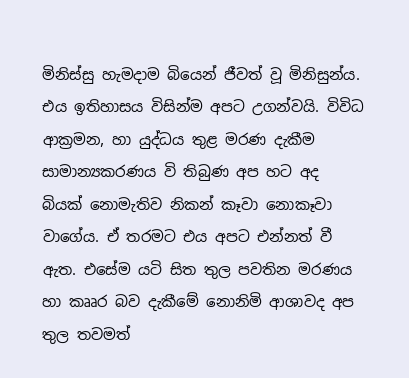මිනිස්සු හැමදාම බියෙන් ජීවත් වූ මිනිසුන්ය. එය ඉතිහාසය විසින්ම අපට උගන්වයි. විවිධ ආක්‍රමන, හා යුද්ධය තුළ මරණ දැකීම සාමාන්‍යකරණය වි තිබුණ අප හට අද බියක් නොමැතිව නිකන් කෑවා නොකෑවා වාගේය. ඒ තරමට එය අපට එන්නත් වී ඇත. එසේම යටි සිත තුල පවතින මරණය හා කෲර බව දැකීමේ නොනිමි ආශාවද අප තුල තවමත්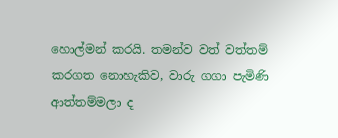හොල්මන් කරයි. තමන්ව වත් වත්තම් කරගත නොහැකිව, වාරු ගගා පැමිණි ආත්තම්මලා ද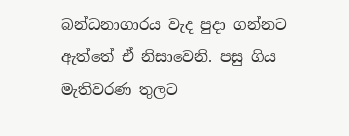බන්ධනාගාරය වැද පුදා ගන්නට ඇත්තේ ඒ නිසාවෙනි. පසු ගිය මැතිවරණ තුලට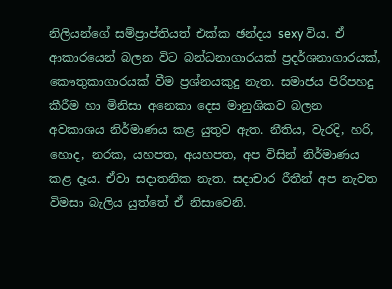නිලියන්ගේ සම්ප්‍රාප්තියත් එක්ක ඡන්දය sexy විය. ඒ ආකාරයෙන් බලන විට බන්ධනාගාරයක් ප්‍රදර්ශනාගාරයක්, කෞතුකාගාරයක් වීම ප්‍රශ්නයකුදු නැත. සමාජය පිරිපහදු කීරීම හා මිනිසා අනෙකා දෙස මානුශිකව බලන අවකාශය නිර්මාණය කළ යුතුව ඇත. නීතිය, වැරදි, හරි, හොද, නරක, යහපත, අයහපත, අප විසින් නිර්මාණය කළ දෑය. ඒවා සදාතනික නැත. සදාචාර රීතීන් අප නැවත විමසා බැලිය යුත්තේ ඒ නිසාවෙනි.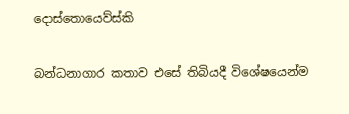දොස්තොයෙව්ස්කි

බන්ධනාගාර කතාව එසේ තිබියදී විශේෂයෙන්ම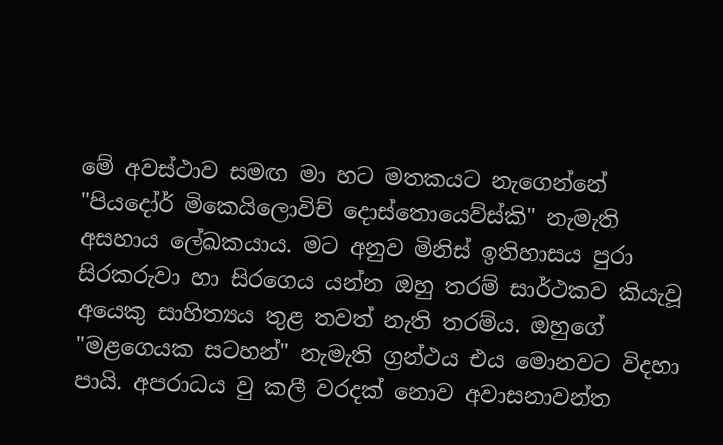මේ අවස්ථාව සමඟ මා හට මතකයට නැගෙන්නේ "පියදෝර් මිකෙයිලොවිච් දොස්තොයෙව්ස්කි" නැමැති අසහාය ලේඛකයාය. මට අනුව මිනිස් ඉතිහාසය පුරා සිරකරුවා හා සිරගෙය යන්න ඔහු තරම් සාර්ථකව කියැවූ අයෙකු සාහිත්‍යය තුළ තවත් නැති තරම්ය. ඔහුගේ "මළගෙයක සටහන්" නැමැති ග්‍රන්ථය එය මොනවට විදහා පායි. අපරාධය වු කලී වරදක් නොව අවාසනාවන්ත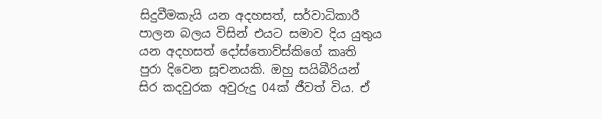සිදුවීමකැයි යන අදහසත්, සර්වාධිකාරී පාලන බලය විසින් එයට සමාව දිය යුතුය යන අදහසත් දෝස්තොව්ස්කිගේ කෘති පුරා දිවෙන සූචනයකි. ඔහු සයිබීරියන් සිර කදවුරක අවුරුදු 04ක් ජීවත් විය. ඒ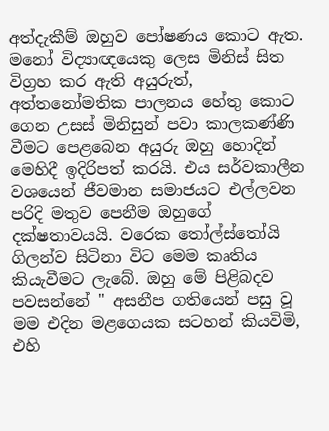අත්දැකීම් ඔහුව පෝෂණය කොට ඇත. මනෝ විද්‍යාඥයෙකු ලෙස මිනිස් සිත විග්‍රහ කර ඇති අයුරුත්, අත්තනෝමතික පාලනය හේතු කොට ගෙන උසස් මිනිසුන් පවා කාලකණ්ණි වීමට පෙළබෙන අයුරු ඔහු හොදින් මෙහිදී ඉදිරිපත් කරයි. එය සර්වකාලීන වශයෙන් ජීවමාන සමාජයට එල්ලවන පරිදි මතුව පෙනීම ඔහුගේ දක්ෂතාවයයි. වරෙක තෝල්ස්තෝයි ගිලන්ව සිටිනා විට මෙම කෘතිය කියැවීමට ලැබේ. ඔහු මේ පිළිබදව පවසන්නේ " අසනීප ගතියෙන් පසු වූ මම එදින මළගෙයක සටහන් කියවිමි, එහි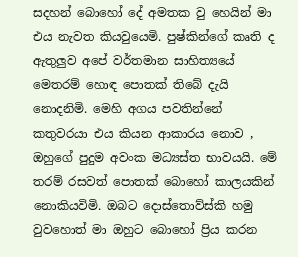සදහන් බොහෝ දේ අමතක වු හෙයින් මා එය නැවත කියවුයෙමි. පුෂ්කින්ගේ කෘති ද ඇතුලුව අපේ වර්තමාන සාහිත්‍යයේ මෙතරම් හොඳ පොතක් තිබේ දැයි නොදනිමි. මෙහි අගය පවතින්නේ කතුවරයා එය කියන ආකාරය නොව , ඔහුගේ පුදුම අවංක මධ්‍යස්ත භාවයයි. මේ තරම් රසවත් පොතක් බොහෝ කාලයකින් නොකියවිමි. ඔබට දොස්තොව්ස්කි හමු වුවහොත් මා ඔහුට බොහෝ ප්‍රිය කරන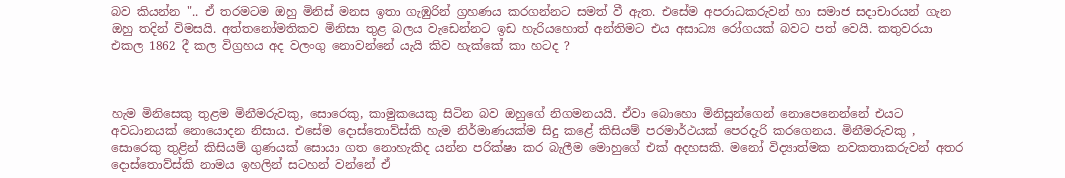බව කියන්න ".. ඒ තරමටම ඔහු මිනිස් මනස ඉතා ගැඹුරින් ග්‍රහණය කරගන්නට සමත් වී ඇත. එසේම අපරාධකරුවන් හා සමාජ සදාචාරයන් ගැන ඔහු තදින් විමසයි. අත්තනෝමතිකව මිනිසා තුළ බලය වැඩෙන්නට ඉඩ හැරියහොත් අන්තිමට එය අසාධ්‍ය රෝගයක් බවට පත් වෙයි. කතුවරයා එකල 1862 දී කල විග්‍රහය අද වලංගු නොවන්නේ යැයි කිව හැක්කේ කා හටද ?



හැම මිනිසෙකු තුළම මිනීමරුවකු, සොරෙකු, කාමුකයෙකු සිටින බව ඔහුගේ නිගමනයයි. ඒවා බොහො මිනිසුන්ගෙන් නොපෙනෙන්නේ එයට අවධානයක් නොයොදන නිසාය. එසේම දොස්තොව්ස්කි හැම නිර්මාණයක්ම සිදු කළේ කිසියම් පරමාර්ථයක් පෙරදැරි කරගෙනය. මිනීමරුවකු , සොරෙකු තුළින් කිසියම් ගුණයක් සොයා ගත නොහැකිද යන්න පරික්ෂා කර බැලීම මොහුගේ එක් අදහසකි. මනෝ විද්‍යාත්මක නවකතාකරුවන් අතර දොස්තොව්ස්කි නාමය ඉහලින් සටහන් වන්නේ ඒ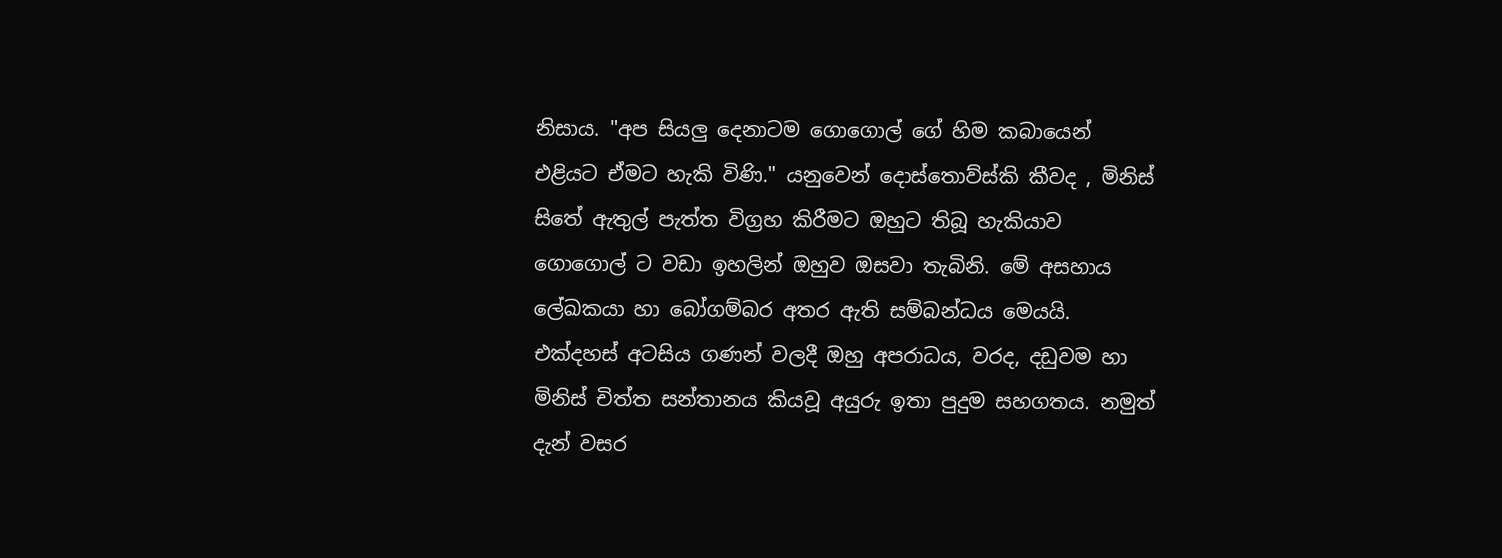නිසාය. "අප සියලු දෙනාටම ගොගොල් ගේ හිම කබායෙන් එළියට ඒමට හැකි විණි." යනුවෙන් දොස්තොව්ස්කි කීවද , මිනිස් සිතේ ඇතුල් පැත්ත විග්‍රහ කිරීමට ඔහුට තිබූ හැකියාව ගොගොල් ට වඩා ඉහලින් ඔහුව ඔසවා තැබිනි. මේ අසහාය ලේඛකයා හා බෝගම්බර අතර ඇති සම්බන්ධය මෙයයි. එක්දහස් අටසිය ගණන් වලදී ඔහු අපරාධය, වරද, දඩුවම හා මිනිස් චිත්ත සන්තානය කියවූ අයුරු ඉතා පුදුම සහගතය. නමුත් දැන් වසර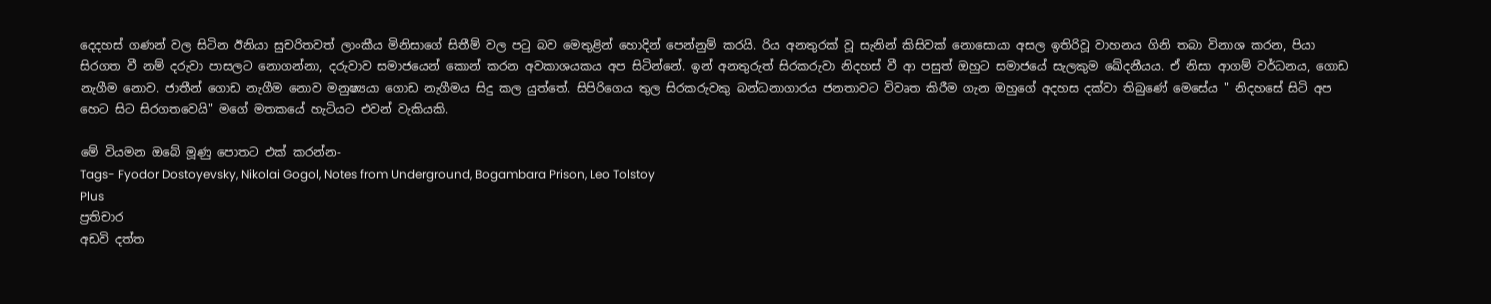දෙදහස් ගණන් වල සිටින ඊනියා සුචරිතවත් ලාංකීය මිනිසාගේ සිතීම් වල පටු බව මෙතුළින් හොදින් පෙන්නුම් කරයි. රිය අනතුරක් වූ සැනින් කිසිවක් නොසොයා අසල ඉතිරිවූ වාහනය ගිනි තබා විනාශ කරන, පියා සිරගත වී නම් දරුවා පාසලට නොගන්නා, දරුවාව සමාජයෙන් කොන් කරන අවකාශයකය අප සිටින්නේ. ඉන් අනතුරුත් සිරකරුවා නිදහස් වී ආ පසුත් ඔහුට සමාජයේ සැලකුම ඛේදනීයය. ඒ නිසා ආගම් වර්ධනය, ගොඩ නැගීම නොව. ජාතීන් ගොඩ නැගීම නොව මනුෂ්‍යයා ගොඩ නැගීමය සිදු කල යුත්තේ. සිපිරිගෙය තුල සිරකරුවකු බන්ධනාගාරය ජනතාවට විවෘත කිරීම ගැන ඔහුගේ අදහස දක්වා තිබුණේ මෙසේය " නිදහසේ සිටි අප හෙට සිට සිරගතවෙයි" මගේ මතකයේ හැටියට එවන් වැකියකි.

මේ වියමන ඔබේ මූණු පොතට එක් කරන්න-
Tags- Fyodor Dostoyevsky, Nikolai Gogol, Notes from Underground, Bogambara Prison, Leo Tolstoy
Plus
ප්‍රතිචාර
අඩවි දත්ත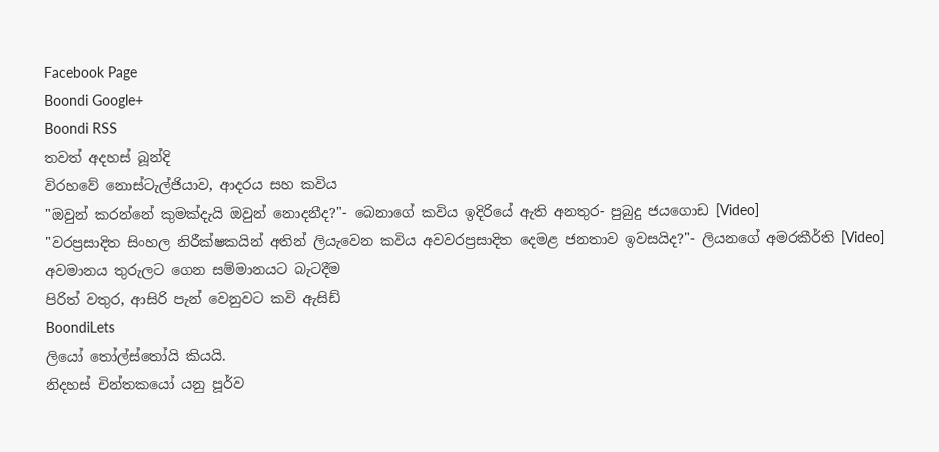Facebook Page
Boondi Google+
Boondi RSS
තවත් අදහස් බූන්දි
විරහවේ නොස්ටැල්ජියාව, ආදරය සහ කවිය
"ඔවුන් කරන්නේ කුමක්දැයි ඔවුන් නොදනීද?"- බෙනාගේ කවිය ඉදිරියේ ඇති අනතුර- පුබුදු ජයගොඩ [Video]
"වරප්‍රසාදිත සිංහල නිරීක්ෂකයින් අතින් ලියැවෙන කවිය අවවරප්‍රසාදිත දෙමළ ජනතාව ඉවසයිද?"- ලියනගේ අමරකීර්ති [Video]
අවමානය තුරුලට ගෙන සම්මානයට බැටදීම
පිරිත් වතුර, ආසිරි පැන් වෙනුවට කවි ඇසිඩ්
BoondiLets
ලියෝ තෝල්ස්තෝයි කියයි.
නිදහස් චින්තකයෝ යනු පූර්ව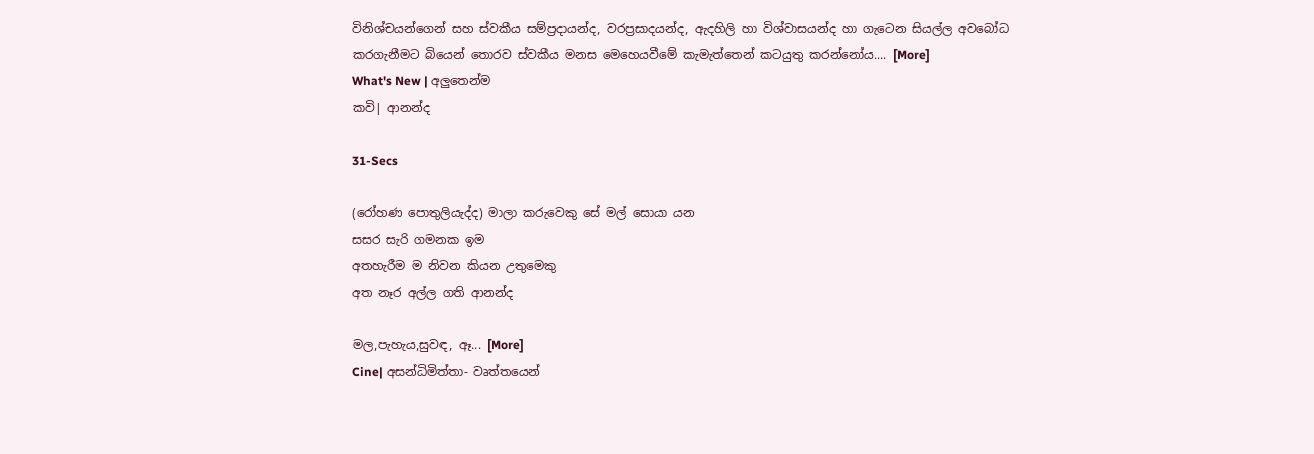විනිශ්චයන්ගෙන් සහ ස්වකීය සම්ප්‍රදායන්ද, වරප්‍රසාදයන්ද, ඇදහිලි හා විශ්වාසයන්ද හා ගැටෙන සියල්ල අවබෝධ කරගැනීමට බියෙන් තොරව ස්වකීය මනස මෙහෙයවීමේ කැමැත්තෙන් කටයුතු කරන්නෝය.... [More]
What's New | අලුතෙන්ම
කවි| ආනන්ද

31-Secs

(රෝහණ පොතුලියැද්ද) මාලා කරුවෙකු සේ මල් සොයා යන
සසර සැරි ගමනක ඉම
අතහැරීම ම නිවන කියන උතුමෙකු
අත නෑර අල්ල ගති ආනන්ද

මල,පැහැය,සුවඳ, ඈ... [More]
Cine| අසන්ධිමිත්තා- වෘත්තයෙන්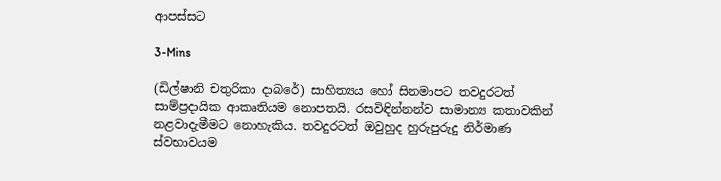ආපස්සට

3-Mins

(ඩිල්ෂානි චතුරිකා දාබරේ) සාහිත්‍යය හෝ සිනමාපට තවදුරටත් සාම්ප්‍රදායික ආකෘතියම නොපතයි. රසවිඳින්නන්ව සාමාන්‍ය කතාවකින් නළවාදැමීමට නොහැකිය. තවදුරටත් ඔවුහුද හුරුපුරුදු නිර්මාණ ස්වභාවයම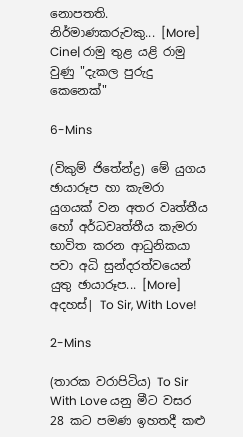නොපතති. නිර්මාණකරුවකු... [More]
Cine| රාමු තුළ යළි රාමු වුණු "දැකල පුරුදු කෙනෙක්"

6-Mins

(විකුම් ජිතේන්ද්‍ර) මේ යුගය ඡායාරූප හා කැමරා යුගයක් වන අතර වෘත්තීය හෝ අර්ධවෘත්තීය කැමරා භාවිත කරන ආධුනිකයා පවා අධි සුන්දරත්වයෙන් යුතු ඡායාරූප... [More]
අදහස්| To Sir, With Love!

2-Mins

(තාරක වරාපිටිය) To Sir With Love යනු මීට වසර 28 කට පමණ ඉහතදී කළු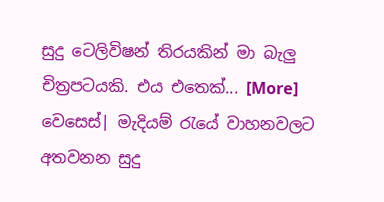සුදු ටෙලිවිෂන් තිරයකින් මා බැලු චිත්‍රපටයකි. එය එතෙක්... [More]
වෙසෙස්| මැදියම් රැයේ වාහනවලට අතවනන සුදු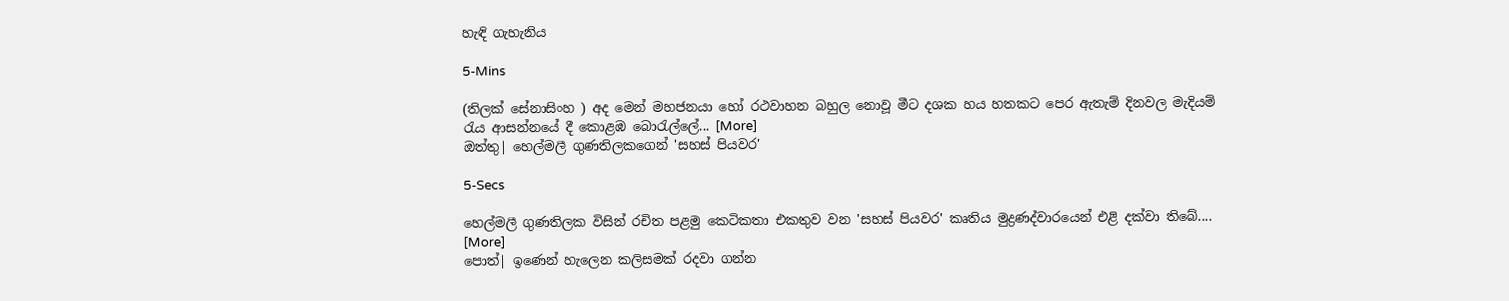හැඳි ගැහැනිය

5-Mins

(තිලක් සේනාසිංහ ) අද මෙන් මහජනයා හෝ රථවාහන බහුල නොවූ මීට දශක හය හතකට පෙර ඇතැම් දිනවල මැදියම් රැය ආසන්නයේ දී කොළඹ බොරැල්ලේ... [More]
ඔත්තු| හෙල්මලී ගුණතිලකගෙන් 'සහස් පියවර'

5-Secs

හෙල්මලී ගුණතිලක විසින් රචිත පළමු කෙටිකතා එකතුව වන 'සහස් පියවර' කෘතිය මුද්‍රණද්වාරයෙන් එළි දක්වා තිබේ.... [More]
පොත්| ඉණෙන් හැලෙන කලිසමක් රදවා ගන්න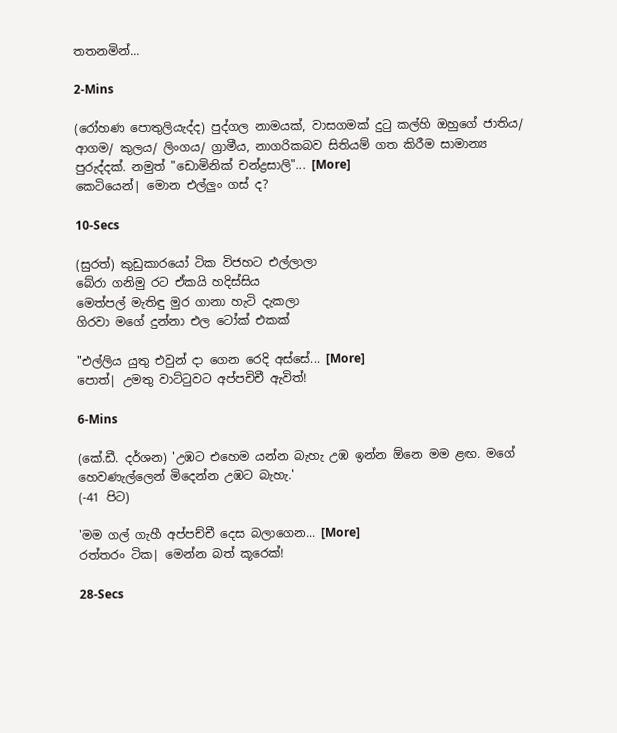තතනමින්...

2-Mins

(රෝහණ පොතුලියැද්ද) පුද්ගල නාමයක්, වාසගමක් දුටු කල්හි ඔහුගේ ජාතිය/ ආගම/ කුලය/ ලිංගය/ ග්‍රාමීය, නාගරිකබව සිතියම් ගත කිරීම සාමාන්‍ය පුරුද්දක්. නමුත් "ඩොමිනික් චන්ද්‍රසාලි"... [More]
කෙටියෙන්| මොන එල්ලුං ගස් ද?

10-Secs

(සුරත්) කුඩුකාරයෝ ටික විජහට එල්ලාලා
බේරා ගනිමු රට ඒකයි හදිස්සිය
මෙත්පල් මැතිඳු මුර ගානා හැටි දැකලා
ගිරවා මගේ දුන්නා එල ටෝක් එකක්

"එල්ලිය යුතු එවුන් දා ගෙන රෙදි අස්සේ... [More]
පොත්| උමතු වාට්ටුවට අප්පචිචී ඇවිත්!

6-Mins

(කේ.ඩී. දර්ශන) 'උඹට එහෙම යන්න බැහැ උඹ ඉන්න ඕනෙ මම ළඟ. මගේ හෙවණැල්ලෙන් මිදෙන්න උඹට බැහැ.'
(-41 පිට)

'මම ගල් ගැහී අප්පච්චී දෙස බලාගෙන... [More]
රත්තරං ටික| මෙන්න බත් කූරෙක්!

28-Secs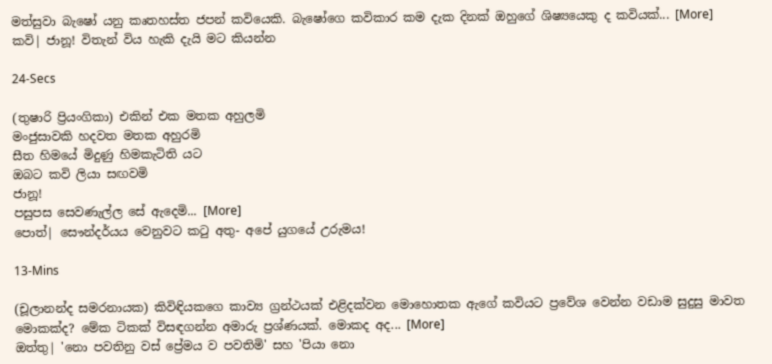මත්සුවා බැෂෝ යනු කෘතහස්ත ජපන් කවියෙකි. බැෂෝගෙ කවිකාර කම දැක දිනක් ඔහුගේ ශිෂ්‍යයෙකු ද කවියක්... [More]
කවි| ජානූ! විතැන් විය හැකි දැයි මට කියන්න

24-Secs

(තුෂාරි ප්‍රියංගිකා) එකින් එක මතක අහුලමි
මංජුසාවකි හදවත මතක අහුරමි
සීත හිමයේ මිදුණු හිමකැටිති යට
ඔබට කවි ලියා සඟවමි
ජානූ!
පසුපස සෙවණැල්ල සේ ඇදෙමි... [More]
පොත්| සෞන්දර්යය වෙනුවට කටු අතු- අපේ යුගයේ උරුමය!

13-Mins

(චූලානන්ද සමරනායක) කිවිඳියකගෙ කාව්‍ය ග්‍රන්ථයක් එළිදක්වන මොහොතක ඇගේ කවියට ප්‍රවේශ වෙන්න වඩාම සුදුසු මාවත මොකක්ද? මේක ටිකක් විසඳගන්න අමාරු ප්‍රශ්ණයක්. මොකද අද... [More]
ඔත්තු| 'නො පවතිනු වස් ප්‍රේමය ව පවතිමි' සහ 'පියා නො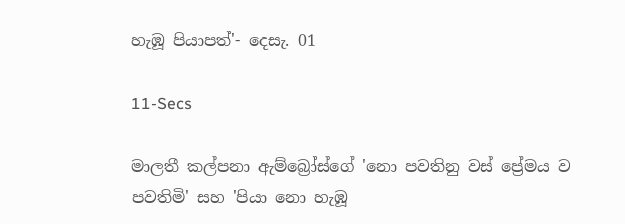හැඹූ පියාපත්'- දෙසැ. 01

11-Secs

මාලතී කල්පනා ඇම්බ්‍රෝස්ගේ 'නො පවතිනු වස් ප්‍රේමය ව පවතිමි' සහ 'පියා නො හැඹූ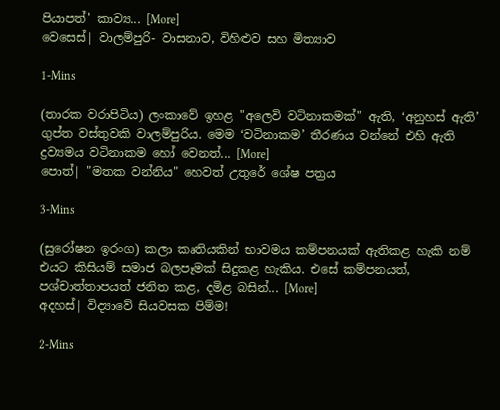පියාපත්' කාව්‍ය... [More]
වෙසෙස්| වාලම්පුරි- වාසනාව, විහිළුව සහ මිත්‍යාව

1-Mins

(තාරක වරාපිටිය) ලංකාවේ ඉහළ "අලෙවි වටිනාකමක්" ඇති, ‘අනුහස් ඇති’ ගුප්ත වස්තුවකි වාලම්පුරිය. මෙම ‘වටිනාකම’ තීරණය වන්නේ එහි ඇති ද්‍රව්‍යමය වටිනාකම හෝ වෙනත්... [More]
පොත්| "මතක වන්නිය" හෙවත් උතුරේ ශේෂ පත්‍රය

3-Mins

(සුරෝෂන ඉරංග) කලා කෘතියකින් භාවමය කම්පනයක් ඇතිකළ හැකි නම් එයට කිසියම් සමාජ බලපෑමක් සිදුකළ හැකිය. එසේ කම්පනයත්, පශ්චාත්තාපයත් ජනිත කළ, දමිළ බසින්... [More]
අදහස්| විද්‍යාවේ සියවසක පිම්ම!

2-Mins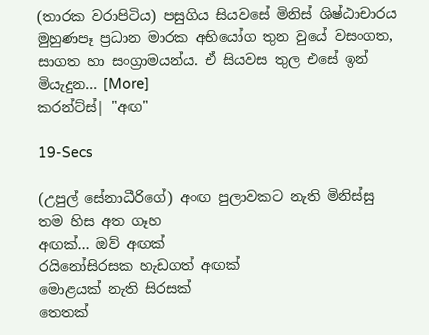(තාරක වරාපිටිය) පසුගිය සියවසේ මිනිස් ශිෂ්ඨාචාරය මුහුණපෑ ප්‍රධාන මාරක අභියෝග තුන වුයේ වසංගත, සාගත හා සංග්‍රාමයන්ය. ඒ සියවස තුල එසේ ඉන් මියැදුන... [More]
කරන්ට්ස්| "අඟ"

19-Secs

(උපුල් සේනාධීරිගේ) අංඟ පුලාවකට නැති මිනිස්සු
තම හිස අත ගෑහ
අඟක්... ඔව් අඟක්
රයිනෝසිරසක හැඩගත් අඟක්
මොළයක් නැති සිරසක්
තෙතක්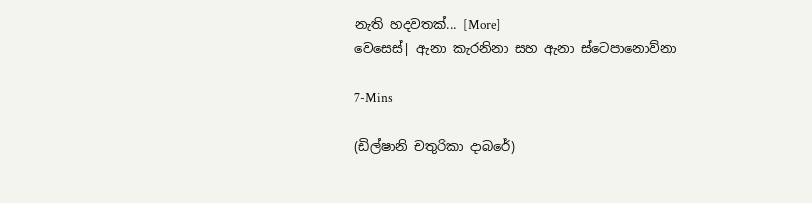නැති හදවතක්... [More]
වෙසෙස්| ඇනා කැරනිනා සහ ඇනා ස්ටෙපානොව්නා

7-Mins

(ඩිල්ෂානි චතුරිකා දාබරේ)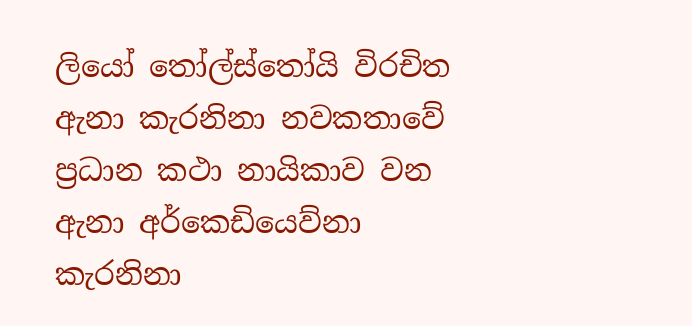ලියෝ තෝල්ස්තෝයි විරචිත ඇනා කැරනිනා නවකතාවේ ප්‍රධාන කථා නායිකාව වන ඇනා අර්කෙඩියෙව්නා කැරනිනා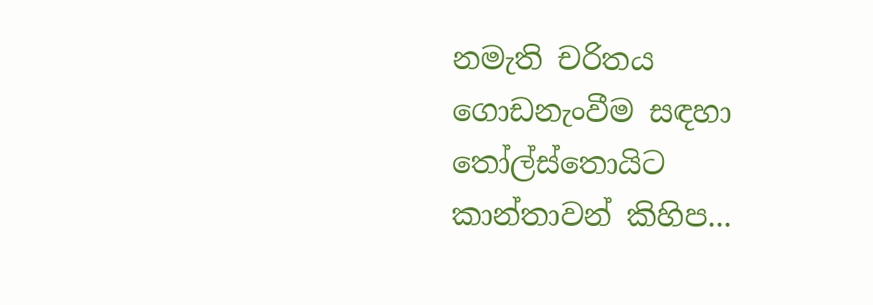නමැති චරිතය ගොඩනැංවීම සඳහා තෝල්ස්තොයිට කාන්තාවන් කිහිප...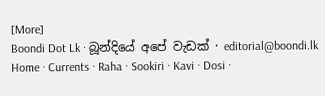[More]
Boondi Dot Lk · බූන්දියේ අපේ වැඩක් · editorial@boondi.lk
Home · Currents · Raha · Sookiri · Kavi · Dosi ·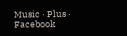Music · Plus · Facebook